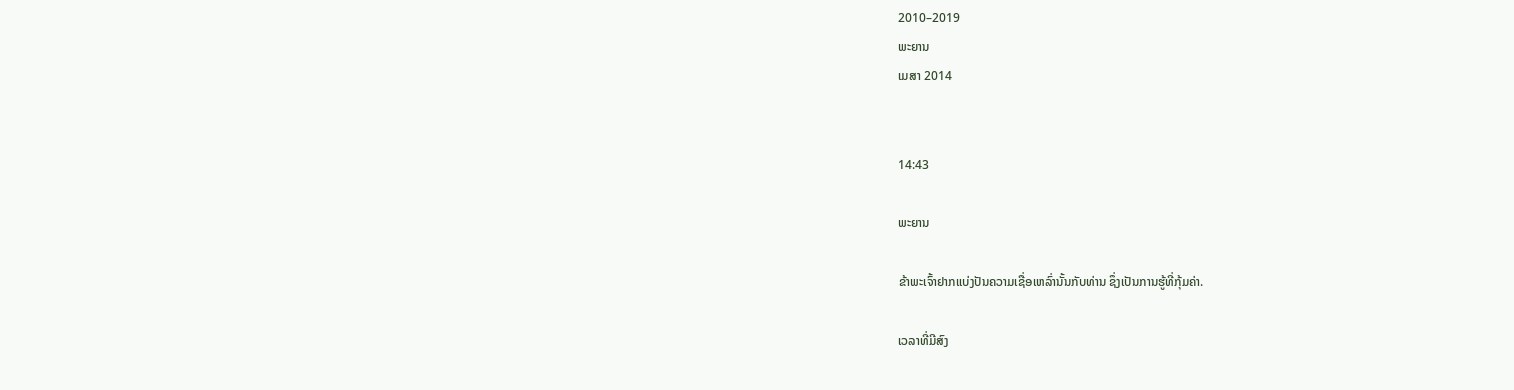2010–2019
ພະຍານ
ເມສາ 2014


14:43

ພະຍານ

ຂ້າພະເຈົ້າຢາກແບ່ງປັນຄວາມເຊື່ອເຫລົ່ານັ້ນກັບທ່ານ ຊຶ່ງເປັນການຮູ້ທີ່ກຸ້ມຄ່າ.

ເວລາທີ່ມີສົງ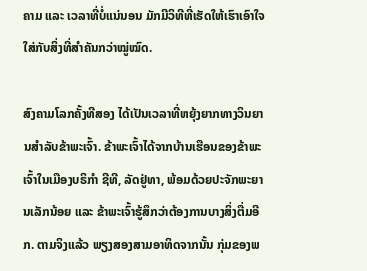ຄາມ ແລະ ເວລາທີ່ບໍ່ແນ່ນອນ ມັກມີວິທີທີ່ເຮັດໃຫ້ເຮົາເອົາໃຈໃສ່ກັບສິ່ງທີ່ສຳຄັນກວ່າໝູ່ໝົດ.

ສົງຄາມໂລກຄັ້ງທີສອງ ໄດ້ເປັນເວລາທີ່ຫຍຸ້ງຍາກທາງວິນຍານສຳລັບຂ້າພະເຈົ້າ. ຂ້າພະເຈົ້າໄດ້ຈາກບ້ານເຮືອນຂອງຂ້າພະເຈົ້າໃນເມືອງບຣິກຳ ຊີທີ, ລັດຢູ່ທາ, ພ້ອມດ້ວຍປະຈັກພະຍານເລັກນ້ອຍ ແລະ ຂ້າພະເຈົ້າຮູ້ສຶກວ່າຕ້ອງການບາງສິ່ງຕື່ມອີກ. ຕາມຈິງແລ້ວ ພຽງສອງສາມອາທິດຈາກນັ້ນ ກຸ່ມຂອງພ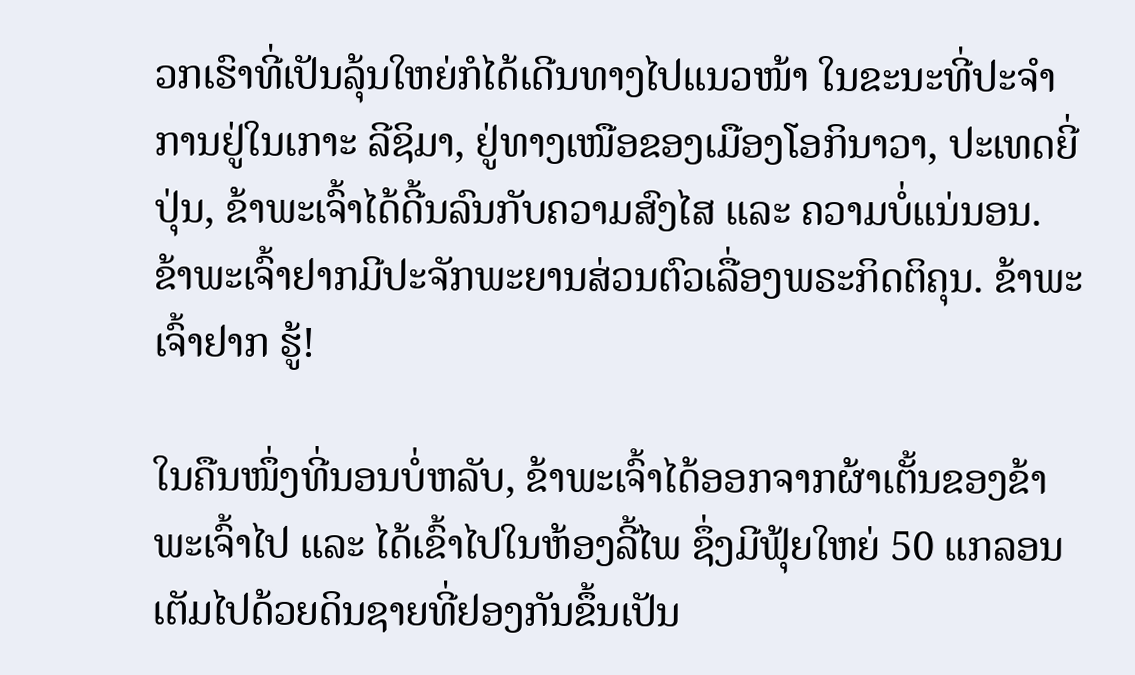ວກເຮົາທີ່ເປັນລຸ້ນໃຫຍ່ກໍໄດ້ເດີນທາງໄປແນວໜ້າ ໃນຂະນະທີ່ປະຈຳການຢູ່ໃນເກາະ ລີຊິມາ, ຢູ່ທາງເໜືອຂອງເມືອງໂອກິນາວາ, ປະເທດຍີ່ປຸ່ນ, ຂ້າພະເຈົ້າໄດ້ດີ້ນລົນກັບຄວາມສົງໄສ ແລະ ຄວາມບໍ່ແນ່ນອນ. ຂ້າພະເຈົ້າຢາກມີປະຈັກພະຍານສ່ວນຕົວເລື່ອງພຣະກິດຕິຄຸນ. ຂ້າພະເຈົ້າຢາກ ຮູ້!

ໃນຄືນໜຶ່ງທີ່ນອນບໍ່ຫລັບ, ຂ້າພະເຈົ້າໄດ້ອອກຈາກຜ້າເຕັ້ນຂອງຂ້າພະເຈົ້າໄປ ແລະ ໄດ້ເຂົ້າໄປໃນຫ້ອງລີ້ໄພ ຊຶ່ງມີຟຸ້ຍໃຫຍ່ 50 ແກລອນ ເຕັມໄປດ້ວຍດິນຊາຍທີ່ຢອງກັນຂຶ້ນເປັນ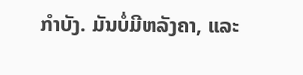ກຳບັງ. ມັນບໍ່ມີຫລັງຄາ, ແລະ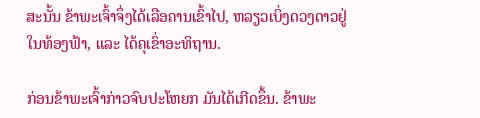ສະນັ້ນ ຂ້າພະເຈົ້າຈຶ່ງໄດ້ເລືອຄານເຂົ້າໄປ, ຫລຽວເບິ່ງດວງດາວຢູ່ໃນທ້ອງຟ້າ, ແລະ ໄດ້ຄຸເຂົ່າອະທິຖານ.

ກ່ອນຂ້າພະເຈົ້າກ່າວຈົບປະໂຫຍກ ມັນໄດ້ເກີດຂຶ້ນ. ຂ້າພະ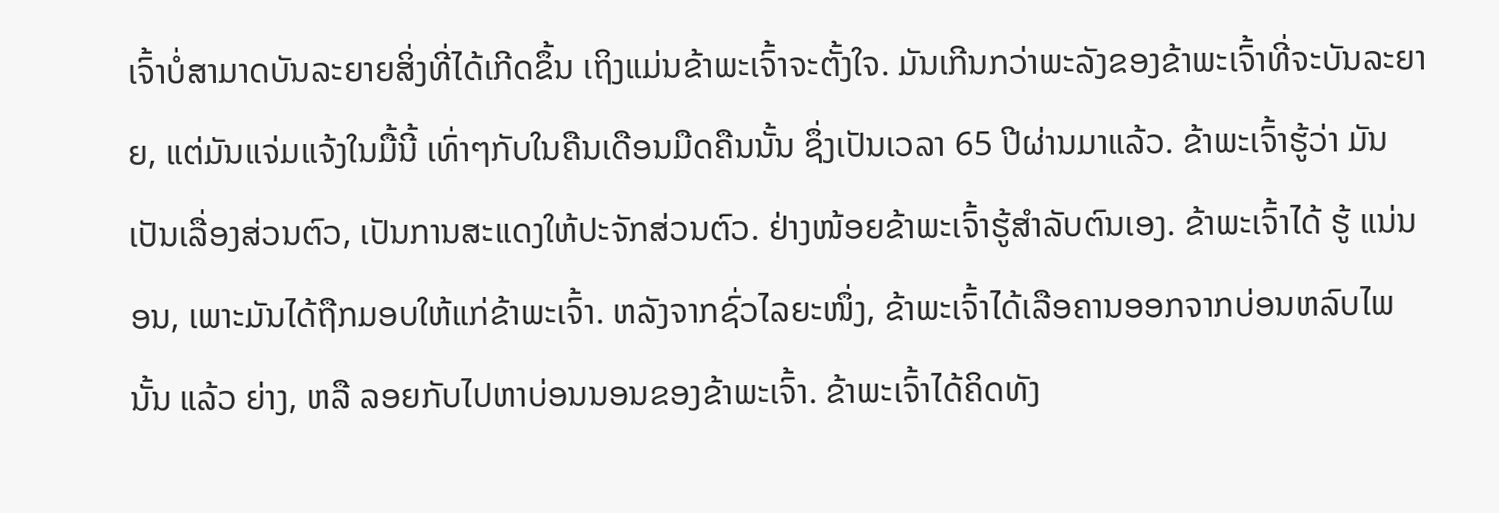ເຈົ້າບໍ່ສາມາດບັນລະຍາຍສິ່ງທີ່ໄດ້ເກີດຂຶ້ນ ເຖິງແມ່ນຂ້າພະເຈົ້າຈະຕັ້ງໃຈ. ມັນເກີນກວ່າພະລັງຂອງຂ້າພະເຈົ້າທີ່ຈະບັນລະຍາຍ, ແຕ່ມັນແຈ່ມແຈ້ງໃນມື້ນີ້ ເທົ່າໆກັບໃນຄືນເດືອນມືດຄືນນັ້ນ ຊຶ່ງເປັນເວລາ 65 ປີຜ່ານມາແລ້ວ. ຂ້າພະເຈົ້າຮູ້ວ່າ ມັນເປັນເລື່ອງສ່ວນຕົວ, ເປັນການສະແດງໃຫ້ປະຈັກສ່ວນຕົວ. ຢ່າງໜ້ອຍຂ້າພະເຈົ້າຮູ້ສຳລັບຕົນເອງ. ຂ້າພະເຈົ້າໄດ້ ຮູ້ ແນ່ນອນ, ເພາະມັນໄດ້ຖືກມອບໃຫ້ແກ່ຂ້າພະເຈົ້າ. ຫລັງຈາກຊົ່ວໄລຍະໜຶ່ງ, ຂ້າພະເຈົ້າໄດ້ເລືອຄານອອກຈາກບ່ອນຫລົບໄພນັ້ນ ແລ້ວ ຍ່າງ, ຫລື ລອຍກັບໄປຫາບ່ອນນອນຂອງຂ້າພະເຈົ້າ. ຂ້າພະເຈົ້າໄດ້ຄິດທັງ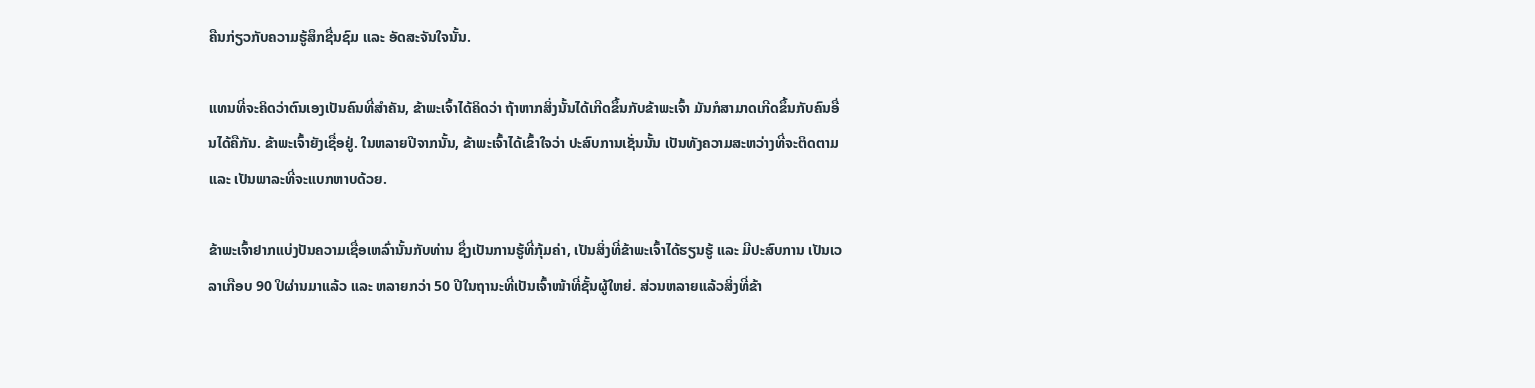ຄືນກ່ຽວກັບຄວາມຮູ້ສຶກຊື່ນຊົມ ແລະ ອັດສະຈັນໃຈນັ້ນ.

ແທນທີ່ຈະຄິດວ່າຕົນເອງເປັນຄົນທີ່ສຳຄັນ, ຂ້າພະເຈົ້າໄດ້ຄິດວ່າ ຖ້າຫາກສິ່ງນັ້ນໄດ້ເກີດຂຶ້ນກັບຂ້າພະເຈົ້າ ມັນກໍສາມາດເກີດຂຶ້ນກັບຄົນອື່ນໄດ້ຄືກັນ. ຂ້າພະເຈົ້າຍັງເຊື່ອຢູ່. ໃນຫລາຍປີຈາກນັ້ນ, ຂ້າພະເຈົ້າໄດ້ເຂົ້າໃຈວ່າ ປະສົບການເຊັ່ນນັ້ນ ເປັນທັງຄວາມສະຫວ່າງທີ່ຈະຕິດຕາມ ແລະ ເປັນພາລະທີ່ຈະແບກຫາບດ້ວຍ.

ຂ້າພະເຈົ້າຢາກແບ່ງປັນຄວາມເຊື່ອເຫລົ່ານັ້ນກັບທ່ານ ຊຶ່ງເປັນການຮູ້ທີ່ກຸ້ມຄ່າ, ເປັນສິ່ງທີ່ຂ້າພະເຈົ້າໄດ້ຮຽນຮູ້ ແລະ ມີປະສົບການ ເປັນເວລາເກືອບ 90 ປິຜ່ານມາແລ້ວ ແລະ ຫລາຍກວ່າ 50 ປີໃນຖານະທີ່ເປັນເຈົ້າໜ້າທີ່ຊັ້ນຜູ້ໃຫຍ່. ສ່ວນຫລາຍແລ້ວສິ່ງທີ່ຂ້າ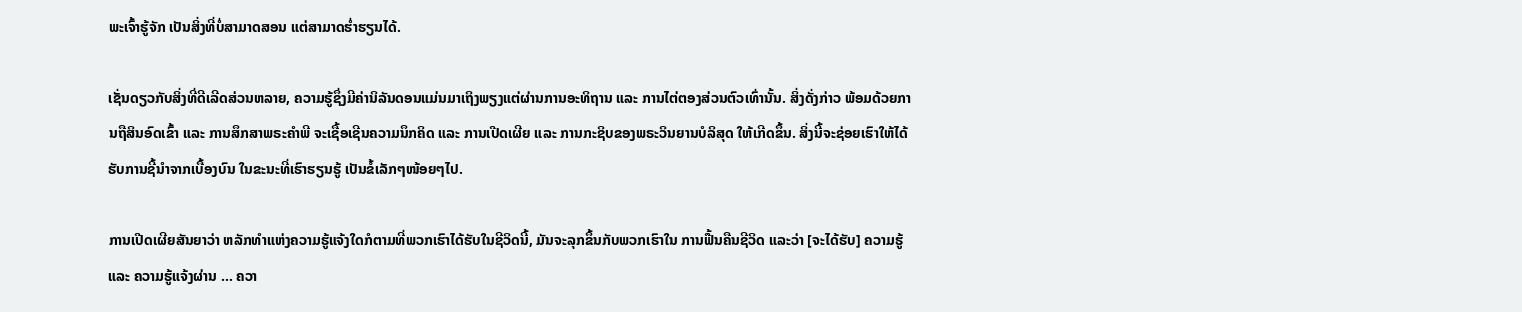ພະເຈົ້າຮູ້ຈັກ ເປັນສິ່ງທີ່ບໍ່ສາມາດສອນ ແຕ່ສາມາດຮ່ຳຮຽນໄດ້.

ເຊັ່ນດຽວກັບສິ່ງທີ່ດີເລີດສ່ວນຫລາຍ, ຄວາມຮູ້ຊຶ່ງມີຄ່ານິລັນດອນແມ່ນມາເຖິງພຽງແຕ່ຜ່ານການອະທິຖານ ແລະ ການໄຕ່ຕອງສ່ວນຕົວເທົ່ານັ້ນ. ສິ່ງດັ່ງກ່າວ ພ້ອມດ້ວຍການຖືສິນອົດເຂົ້າ ແລະ ການສຶກສາພຣະຄຳພີ ຈະເຊື້ອເຊີນຄວາມນຶກຄິດ ແລະ ການເປີດເຜີຍ ແລະ ການກະຊິບຂອງພຣະວິນຍານບໍລິສຸດ ໃຫ້ເກີດຂຶ້ນ. ສິ່ງນີ້ຈະຊ່ອຍເຮົາໃຫ້ໄດ້ຮັບການຊີ້ນຳຈາກເບື້ອງບົນ ໃນຂະນະທີ່ເຮົາຮຽນຮູ້ ເປັນຂໍ້ເລັກໆໜ້ອຍໆໄປ.

ການເປີດເຜີຍສັນຍາວ່າ ຫລັກທຳແຫ່ງຄວາມຮູ້ແຈ້ງໃດກໍຕາມທີ່ພວກເຮົາໄດ້ຮັບໃນຊີວິດນີ້, ມັນຈະລຸກຂຶ້ນກັບພວກເຮົາໃນ ການຟື້ນຄືນຊີວິດ ແລະວ່າ [ຈະໄດ້ຮັບ] ຄວາມຮູ້ ແລະ ຄວາມຮູ້ແຈ້ງຜ່ານ … ຄວາ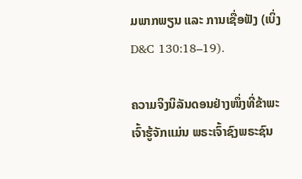ມພາກພຽນ ແລະ ການເຊື່ອຟັງ (ເບິ່ງ D&C 130:18–19).

ຄວາມຈິງນິລັນດອນຢ່າງໜຶ່ງທີ່ຂ້າພະເຈົ້າຮູ້ຈັກແມ່ນ ພຣະເຈົ້າຊົງພຣະຊົນ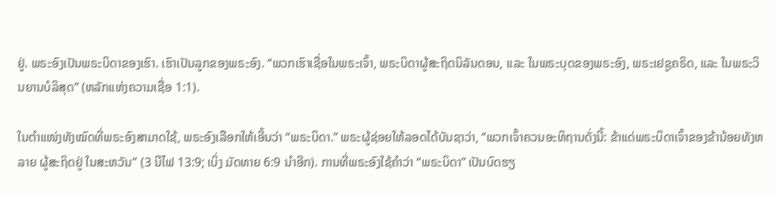ຢູ່. ພຣະອົງເປັນພຣະບິດາຂອງເຮົາ. ເຮົາເປັນລູກຂອງພຣະອົງ. “ພວກເຮົາເຊື່ອໃນພຣະເຈົ້າ, ພຣະບິດາຜູ້ສະຖິດນິລັນດອນ, ແລະ ໃນພຣະບຸດຂອງພຣະອົງ, ພຣະເຢຊູຄຣິດ, ແລະ ໃນພຣະວິນຍານບໍລິສຸດ” (ຫລັກແຫ່ງຄວາມເຊື່ອ 1:1).

ໃນຕຳແໜ່ງທັງໝົດທີ່ພຣະອົງສາມາດໃຊ້, ພຣະອົງເລືອກໃຫ້ເອີ້ນວ່າ “ພຣະບິດາ.” ພຣະຜູ້ຊ່ອຍໃຫ້ລອດໄດ້ບັນຊາວ່າ, “ພວກເຈົ້າຄວນອະທິຖານດັ່ງນີ້: ຂ້າແດ່ພຣະບິດາເຈົ້າຂອງຂ້ານ້ອຍທັງຫລາຍ ຜູ້ສະຖິດຢູ່ ໃນສະຫວັນ” (3 ນີໄຟ 13:9; ເບິ່ງ ມັດທາຍ 6:9 ນຳອີກ). ການທີ່ພຣະອົງໃຊ້ຄຳວ່າ “ພຣະບິດາ” ເປັນບົດຮຽ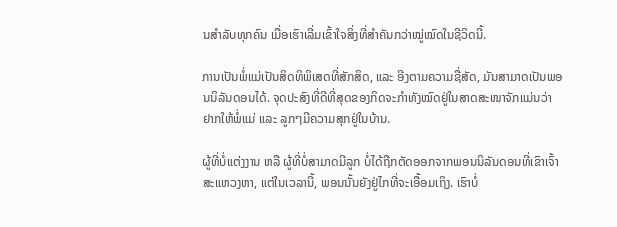ນສຳລັບທຸກຄົນ ເມື່ອເຮົາເລີ່ມເຂົ້າໃຈສິ່ງທີ່ສຳຄັນກວ່າໝູ່ໝົດໃນຊີວິດນີ້.

ການເປັນພໍ່ແມ່ເປັນສິດທິພິເສດທີ່ສັກສິດ, ແລະ ອີງຕາມຄວາມຊື່ສັດ, ມັນສາມາດເປັນພອນນິລັນດອນໄດ້. ຈຸດປະສົງທີ່ດີທີ່ສຸດຂອງກິດຈະກຳທັງໝົດຢູ່ໃນສາດສະໜາຈັກແມ່ນວ່າ ຢາກໃຫ້ພໍ່ແມ່ ແລະ ລູກໆມີຄວາມສຸກຢູ່ໃນບ້ານ.

ຜູ້ທີ່ບໍ່ແຕ່ງງານ ຫລື ຜູ້ທີ່ບໍ່ສາມາດມີລູກ ບໍ່ໄດ້ຖືກຕັດອອກຈາກພອນນິລັນດອນທີ່ເຂົາເຈົ້າສະແຫວງຫາ, ແຕ່ໃນເວລານີ້, ພອນນັ້ນຍັງຢູ່ໄກທີ່ຈະເອື້ອມເຖິງ. ເຮົາບໍ່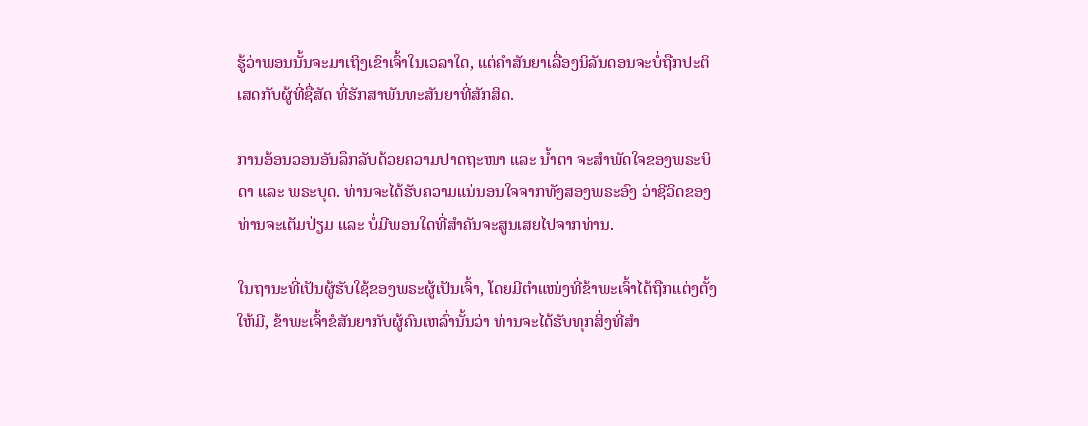ຮູ້ວ່າພອນນັ້ນຈະມາເຖິງເຂົາເຈົ້າໃນເວລາໃດ, ແຕ່ຄຳສັນຍາເລື່ອງນິລັນດອນຈະບໍ່ຖືກປະຕິເສດກັບຜູ້ທີ່ຊື່ສັດ ທີ່ຮັກສາພັນທະສັນຍາທີ່ສັກສິດ.

ການອ້ອນວອນອັນລຶກລັບດ້ວຍຄວາມປາດຖະໜາ ແລະ ນ້ຳຕາ ຈະສຳພັດໃຈຂອງພຣະບິດາ ແລະ ພຣະບຸດ. ທ່ານຈະໄດ້ຮັບຄວາມແນ່ນອນໃຈຈາກທັງສອງພຣະອົງ ວ່າຊີວິດຂອງທ່ານຈະເຕັມປ່ຽມ ແລະ ບໍ່ມີພອນໃດທີ່ສຳຄັນຈະສູນເສຍໄປຈາກທ່ານ.

ໃນຖານະທີ່ເປັນຜູ້ຮັບໃຊ້ຂອງພຣະຜູ້ເປັນເຈົ້າ, ໂດຍມີຕຳແໜ່ງທີ່ຂ້າພະເຈົ້າໄດ້ຖືກແຕ່ງຕັ້ງໃຫ້ມີ, ຂ້າພະເຈົ້າຂໍສັນຍາກັບຜູ້ຄົນເຫລົ່ານັ້ນວ່າ ທ່ານຈະໄດ້ຮັບທຸກສິ່ງທີ່ສຳ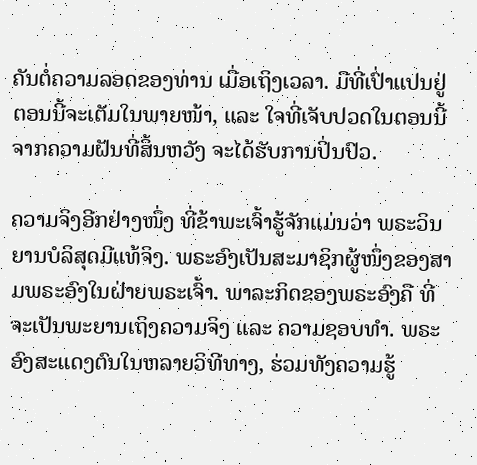ຄັນຕໍ່ຄວາມລອດຂອງທ່ານ ເມື່ອເຖິງເວລາ. ມືທີ່ເປົ່າແປນຢູ່ຕອນນີ້ຈະເຕັມໃນພາຍໜ້າ, ແລະ ໃຈທີ່ເຈັບປວດໃນຕອນນີ້ຈາກຄວາມຝັນທີ່ສິ້ນຫວັງ ຈະໄດ້ຮັບການປິ່ນປົວ.

ຄວາມຈິງອີກຢ່າງໜຶ່ງ ທີ່ຂ້າພະເຈົ້າຮູ້ຈັກແມ່ນວ່າ ພຣະວິນຍານບໍລິສຸດມີແທ້ຈິງ. ພຣະອົງເປັນສະມາຊິກຜູ້ໜຶ່ງຂອງສາມພຣະອົງໃນຝ່າຍພຣະເຈົ້າ. ພາລະກິດຂອງພຣະອົງຄື ທີ່ຈະເປັນພະຍານເຖິງຄວາມຈິງ ແລະ ຄວາມຊອບທຳ. ພຣະອົງສະແດງຕົນໃນຫລາຍວິທີທາງ, ຮ່ວມທັງຄວາມຮູ້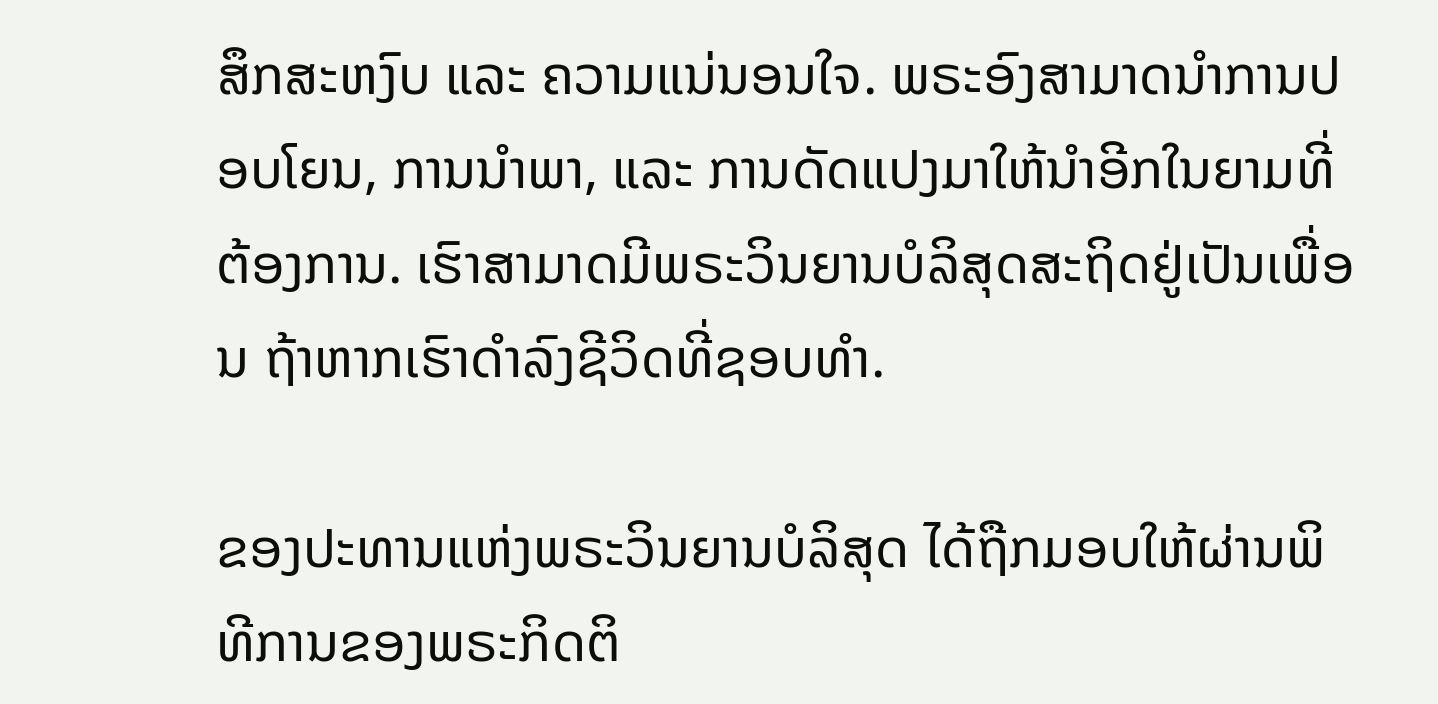ສຶກສະຫງົບ ແລະ ຄວາມແນ່ນອນໃຈ. ພຣະອົງສາມາດນຳການປອບໂຍນ, ການນຳພາ, ແລະ ການດັດແປງມາໃຫ້ນຳອີກໃນຍາມທີ່ຕ້ອງການ. ເຮົາສາມາດມີພຣະວິນຍານບໍລິສຸດສະຖິດຢູ່ເປັນເພື່ອນ ຖ້າຫາກເຮົາດຳລົງຊີວິດທີ່ຊອບທຳ.

ຂອງປະທານແຫ່ງພຣະວິນຍານບໍລິສຸດ ໄດ້ຖືກມອບໃຫ້ຜ່ານພິທີການຂອງພຣະກິດຕິ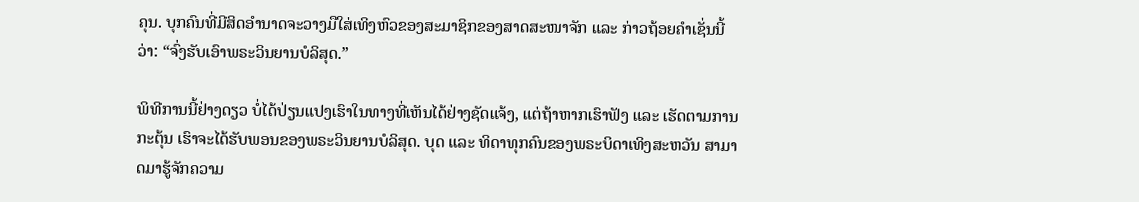ຄຸນ. ບຸກຄົນທີ່ມີສິດອຳນາດຈະວາງມືໃສ່ເທິງຫົວຂອງສະມາຊິກຂອງສາດສະໜາຈັກ ແລະ ກ່າວຖ້ອຍຄຳເຊັ່ນນີ້ວ່າ: “ຈົ່ງຮັບເອົາພຣະວິນຍານບໍລິສຸດ.”

ພິທີການນີ້ຢ່າງດຽວ ບໍ່ໄດ້ປ່ຽນແປງເຮົາໃນທາງທີ່ເຫັນໄດ້ຢ່າງຊັດແຈ້ງ, ແຕ່ຖ້າຫາກເຮົາຟັງ ແລະ ເຮັດຕາມການກະຕຸ້ນ ເຮົາຈະໄດ້ຮັບພອນຂອງພຣະວິນຍານບໍລິສຸດ. ບຸດ ແລະ ທິດາທຸກຄົນຂອງພຣະບິດາເທິງສະຫວັນ ສາມາດມາຮູ້ຈັກຄວາມ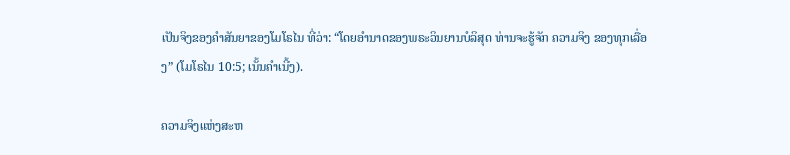ເປັນຈິງຂອງຄຳສັນຍາຂອງໂມໂຣໄນ ທີ່ວ່າ: “ໂດຍອຳນາດຂອງພຣະວິນຍານບໍລິສຸດ ທ່ານຈະຮູ້ຈັກ ຄວາມຈິງ ຂອງທຸກເລື່ອງ” (ໂມໂຣໄນ 10:5; ເນັ້ນຄຳເນີ້ງ).

ຄວາມຈິງແຫ່ງສະຫ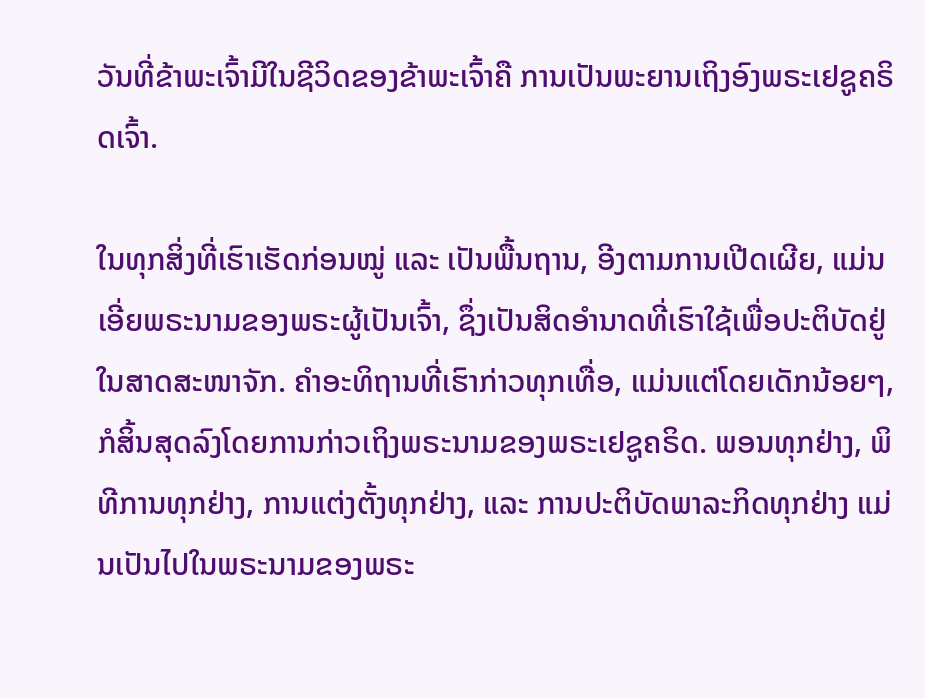ວັນທີ່ຂ້າພະເຈົ້າມີໃນຊີວິດຂອງຂ້າພະເຈົ້າຄື ການເປັນພະຍານເຖິງອົງພຣະເຢຊູຄຣິດເຈົ້າ.

ໃນທຸກສິ່ງທີ່ເຮົາເຮັດກ່ອນໝູ່ ແລະ ເປັນພື້ນຖານ, ອີງຕາມການເປີດເຜີຍ, ແມ່ນເອີ່ຍພຣະນາມຂອງພຣະຜູ້ເປັນເຈົ້າ, ຊຶ່ງເປັນສິດອຳນາດທີ່ເຮົາໃຊ້ເພື່ອປະຕິບັດຢູ່ໃນສາດສະໜາຈັກ. ຄຳອະທິຖານທີ່ເຮົາກ່າວທຸກເທື່ອ, ແມ່ນແຕ່ໂດຍເດັກນ້ອຍໆ, ກໍສິ້ນສຸດລົງໂດຍການກ່າວເຖິງພຣະນາມຂອງພຣະເຢຊູຄຣິດ. ພອນທຸກຢ່າງ, ພິທີການທຸກຢ່າງ, ການແຕ່ງຕັ້ງທຸກຢ່າງ, ແລະ ການປະຕິບັດພາລະກິດທຸກຢ່າງ ແມ່ນເປັນໄປໃນພຣະນາມຂອງພຣະ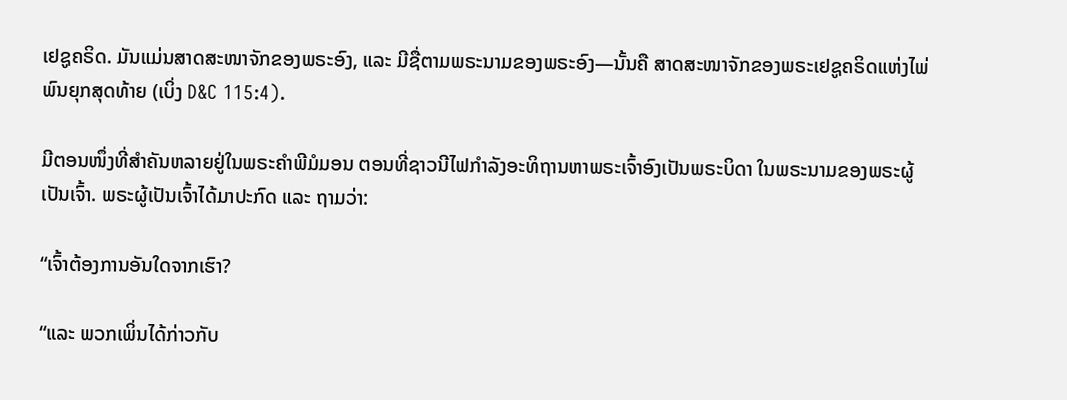ເຢຊູຄຣິດ. ມັນແມ່ນສາດສະໜາຈັກຂອງພຣະອົງ, ແລະ ມີຊື່ຕາມພຣະນາມຂອງພຣະອົງ—ນັ້ນຄື ສາດສະໜາຈັກຂອງພຣະເຢຊູຄຣິດແຫ່ງໄພ່ພົນຍຸກສຸດທ້າຍ (ເບິ່ງ D&C 115:4).

ມີຕອນໜຶ່ງທີ່ສຳຄັນຫລາຍຢູ່ໃນພຣະຄຳພີມໍມອນ ຕອນທີ່ຊາວນີໄຟກຳລັງອະທິຖານຫາພຣະເຈົ້າອົງເປັນພຣະບິດາ ໃນພຣະນາມຂອງພຣະຜູ້ເປັນເຈົ້າ. ພຣະຜູ້ເປັນເຈົ້າໄດ້ມາປະກົດ ແລະ ຖາມວ່າ:

“ເຈົ້າຕ້ອງການອັນໃດຈາກເຮົາ?

“ແລະ ພວກເພິ່ນໄດ້ກ່າວກັບ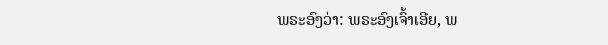ພຣະອົງວ່າ: ພຣະອົງເຈົ້າເອີຍ, ພ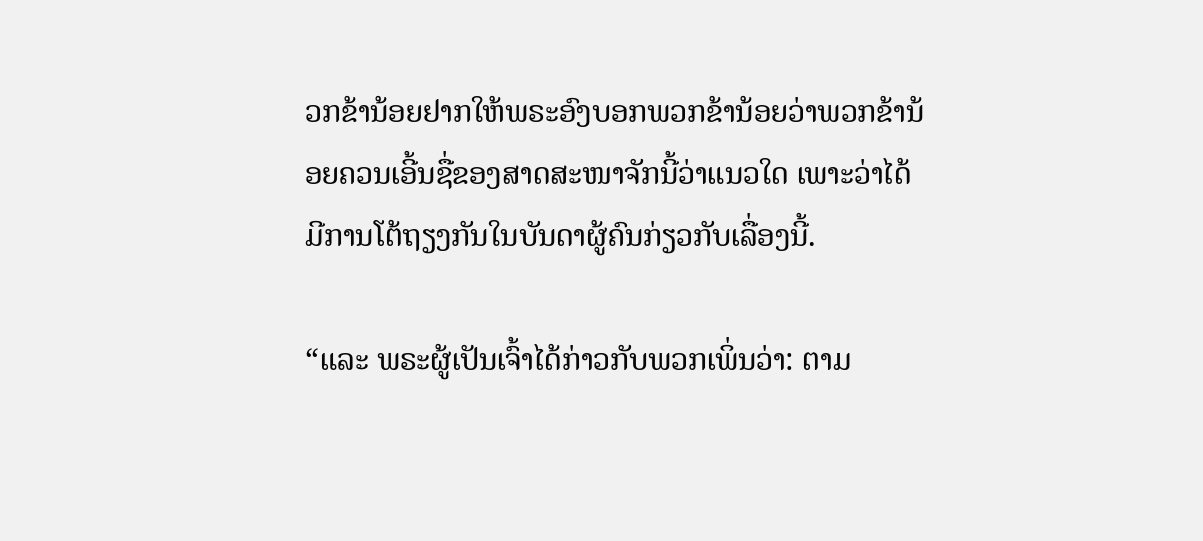ວກຂ້ານ້ອຍຢາກໃຫ້ພຣະອົງບອກພວກຂ້ານ້ອຍວ່າພວກຂ້ານ້ອຍຄວນເອີ້ນຊື່ຂອງສາດສະໜາຈັກນີ້ວ່າແນວໃດ ເພາະວ່າໄດ້ມີການໂຕ້ຖຽງກັນໃນບັນດາຜູ້ຄົນກ່ຽວກັບເລື່ອງນີ້.

“ແລະ ພຣະຜູ້ເປັນເຈົ້າໄດ້ກ່າວກັບພວກເພິ່ນວ່າ: ຕາມ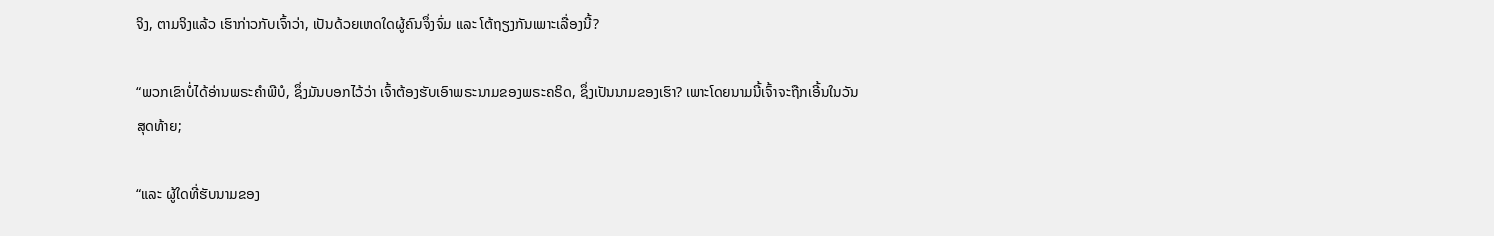ຈິງ, ຕາມຈິງແລ້ວ ເຮົາກ່າວກັບເຈົ້າວ່າ, ເປັນດ້ວຍເຫດໃດຜູ້ຄົນຈຶ່ງຈົ່ມ ແລະ ໂຕ້ຖຽງກັນເພາະເລື່ອງນີ້?

“ພວກເຂົາບໍ່ໄດ້ອ່ານພຣະຄຳພີບໍ, ຊຶ່ງມັນບອກໄວ້ວ່າ ເຈົ້າຕ້ອງຮັບເອົາພຣະນາມຂອງພຣະຄຣິດ, ຊຶ່ງເປັນນາມຂອງເຮົາ? ເພາະໂດຍນາມນີ້ເຈົ້າຈະຖືກເອີ້ນໃນວັນສຸດທ້າຍ;

“ແລະ ຜູ້ໃດທີ່ຮັບນາມຂອງ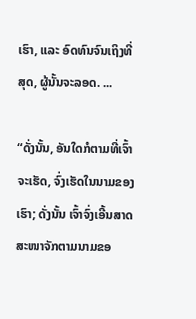ເຮົາ, ແລະ ອົດທົນຈົນເຖິງທີ່ສຸດ, ຜູ້ນັ້ນຈະລອດ. ...

“ດັ່ງນັ້ນ, ອັນໃດກໍຕາມທີ່ເຈົ້າຈະເຮັດ, ຈົ່ງເຮັດໃນນາມຂອງເຮົາ; ດັ່ງນັ້ນ ເຈົ້າຈົ່ງເອີ້ນສາດສະໜາຈັກຕາມນາມຂອ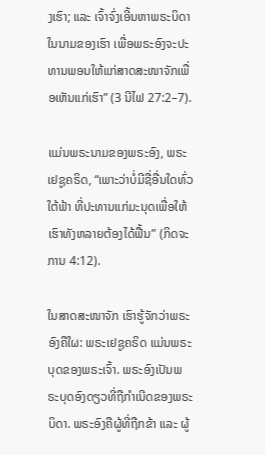ງເຮົາ; ແລະ ເຈົ້າຈົ່ງເອີ້ນຫາພຣະບິດາໃນນາມຂອງເຮົາ ເພື່ອພຣະອົງຈະປະທານພອນໃຫ້ແກ່ສາດສະໜາຈັກເພື່ອເຫັນແກ່ເຮົາ” (3 ນີໄຟ 27:2–7).

ແມ່ນພຣະນາມຂອງພຣະອົງ, ພຣະເຢຊູຄຣິດ, “ເພາະວ່າບໍ່ມີຊື່ອື່ນໃດທົ່ວໃຕ້ຟ້າ ທີ່ປະທານແກ່ມະນຸດເພື່ອໃຫ້ເຮົາທັງຫລາຍຕ້ອງໄດ້ຟື້ນ” (ກິດຈະການ 4:12).

ໃນສາດສະໜາຈັກ ເຮົາຮູ້ຈັກວ່າພຣະອົງຄືໃຜ: ພຣະເຢຊູຄຣິດ ແມ່ນພຣະບຸດຂອງພຣະເຈົ້າ. ພຣະອົງເປັນພຣະບຸດອົງດຽວທີ່ຖືກຳເນີດຂອງພຣະບິດາ. ພຣະອົງຄືຜູ້ທີ່ຖືກຂ້າ ແລະ ຜູ້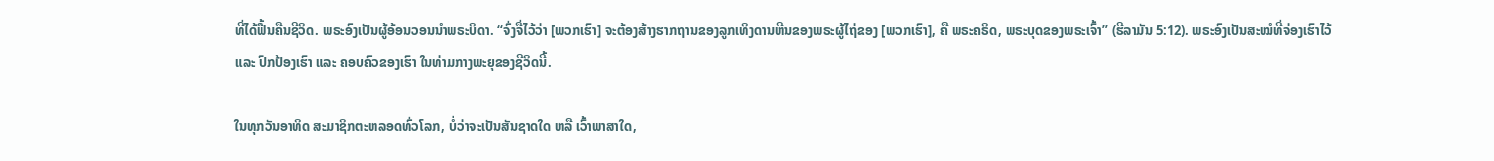ທີ່ໄດ້ຟື້ນຄືນຊີວິດ. ພຣະອົງເປັນຜູ້ອ້ອນວອນນຳພຣະບິດາ. “ຈົ່ງຈື່ໄວ້ວ່າ [ພວກເຮົາ] ຈະຕ້ອງສ້າງຮາກຖານຂອງລູກເທິງດານຫີນຂອງພຣະຜູ້ໄຖ່ຂອງ [ພວກເຮົາ], ຄື ພຣະຄຣິດ, ພຣະບຸດຂອງພຣະເຈົ້າ” (ຮີລາມັນ 5:12). ພຣະອົງເປັນສະໝໍທີ່ຈ່ອງເຮົາໄວ້ ແລະ ປົກປ້ອງເຮົາ ແລະ ຄອບຄົວຂອງເຮົາ ໃນທ່າມກາງພະຍຸຂອງຊີວິດນີ້.

ໃນທຸກວັນອາທິດ ສະມາຊິກຕະຫລອດທົ່ວໂລກ, ບໍ່ວ່າຈະເປັນສັນຊາດໃດ ຫລື ເວົ້າພາສາໃດ,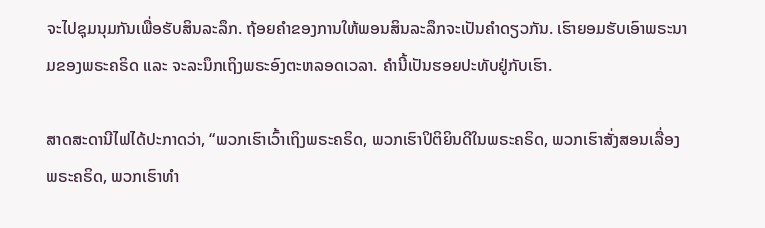ຈະໄປຊຸມນຸມກັນເພື່ອຮັບສິນລະລຶກ. ຖ້ອຍຄຳຂອງການໃຫ້ພອນສິນລະລຶກຈະເປັນຄຳດຽວກັນ. ເຮົາຍອມຮັບເອົາພຣະນາມຂອງພຣະຄຣິດ ແລະ ຈະລະນຶກເຖິງພຣະອົງຕະຫລອດເວລາ. ຄຳນີ້ເປັນຮອຍປະທັບຢູ່ກັບເຮົາ.

ສາດສະດານີໄຟໄດ້ປະກາດວ່າ, “ພວກເຮົາເວົ້າເຖິງພຣະຄຣິດ, ພວກເຮົາປິຕິຍິນດີໃນພຣະຄຣິດ, ພວກເຮົາສັ່ງສອນເລື່ອງພຣະຄຣິດ, ພວກເຮົາທຳ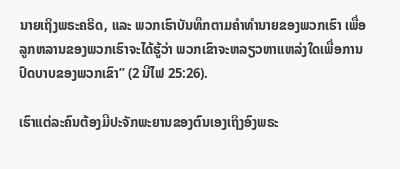ນາຍເຖິງພຣະຄຣິດ, ແລະ ພວກເຮົາບັນທຶກຕາມຄຳທຳນາຍຂອງພວກເຮົາ ເພື່ອລູກຫລານຂອງພວກເຮົາຈະໄດ້ຮູ້ວ່າ ພວກເຂົາຈະຫລຽວຫາແຫລ່ງໃດເພື່ອການປົດບາບຂອງພວກເຂົາ” (2 ນີໄຟ 25:26).

ເຮົາແຕ່ລະຄົນຕ້ອງມີປະຈັກພະຍານຂອງຕົນເອງເຖິງອົງພຣະ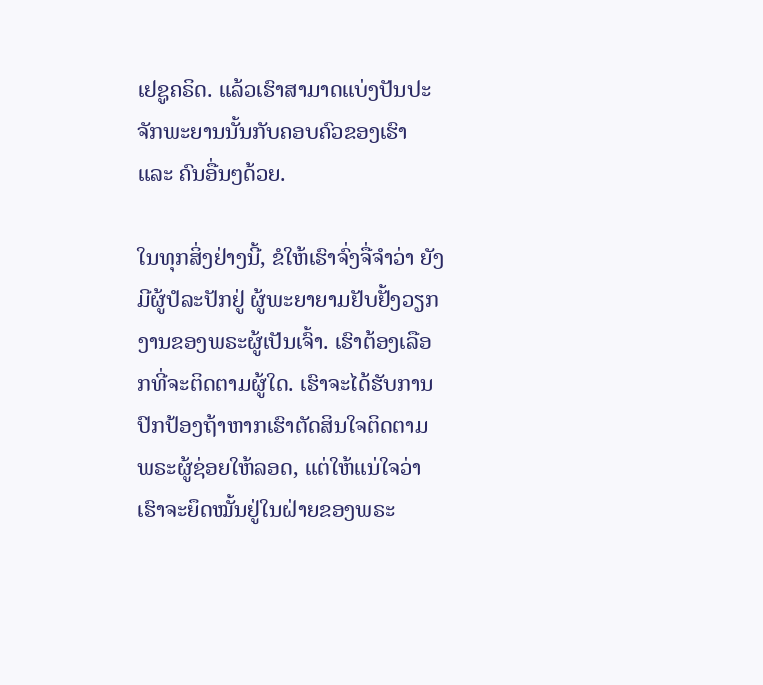ເຢຊູຄຣິດ. ແລ້ວເຮົາສາມາດແບ່ງປັນປະຈັກພະຍານນັ້ນກັບຄອບຄົວຂອງເຮົາ ແລະ ຄົນອື່ນໆດ້ວຍ.

ໃນທຸກສິ່ງຢ່າງນີ້, ຂໍໃຫ້ເຮົາຈົ່ງຈື່ຈຳວ່າ ຍັງມີຜູ້ປໍລະປັກຢູ່ ຜູ້ພະຍາຍາມຢັບຢັ້ງວຽກງານຂອງພຣະຜູ້ເປັນເຈົ້າ. ເຮົາຕ້ອງເລືອກທີ່ຈະຕິດຕາມຜູ້ໃດ. ເຮົາຈະໄດ້ຮັບການປົກປ້ອງຖ້າຫາກເຮົາຕັດສິນໃຈຕິດຕາມພຣະຜູ້ຊ່ອຍໃຫ້ລອດ, ແຕ່ໃຫ້ແນ່ໃຈວ່າເຮົາຈະຍຶດໝັ້ນຢູ່ໃນຝ່າຍຂອງພຣະ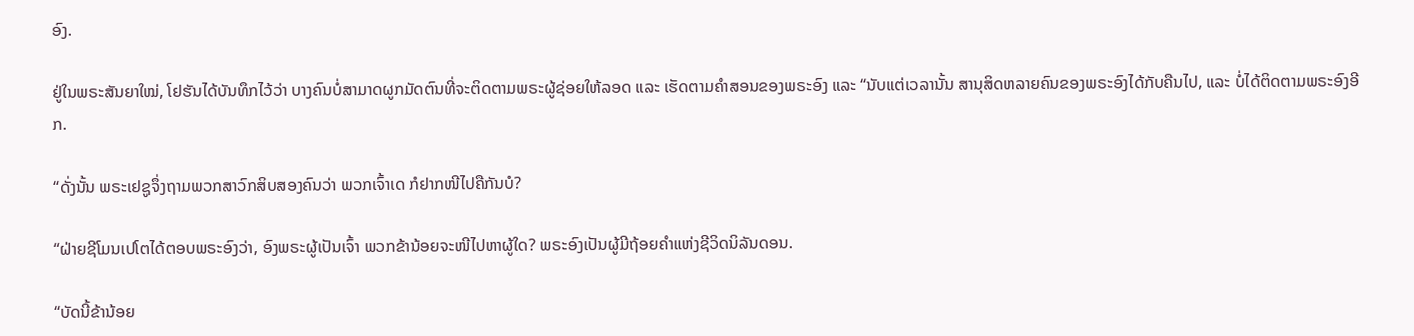ອົງ.

ຢູ່ໃນພຣະສັນຍາໃໝ່, ໂຢຮັນໄດ້ບັນທຶກໄວ້ວ່າ ບາງຄົນບໍ່ສາມາດຜູກມັດຕົນທີ່ຈະຕິດຕາມພຣະຜູ້ຊ່ອຍໃຫ້ລອດ ແລະ ເຮັດຕາມຄຳສອນຂອງພຣະອົງ ແລະ “ນັບແຕ່ເວລານັ້ນ ສານຸສິດຫລາຍຄົນຂອງພຣະອົງໄດ້ກັບຄືນໄປ, ແລະ ບໍ່ໄດ້ຕິດຕາມພຣະອົງອີກ.

“ດັ່ງນັ້ນ ພຣະເຢຊູຈຶ່ງຖາມພວກສາວົກສິບສອງຄົນວ່າ ພວກເຈົ້າເດ ກໍຢາກໜີໄປຄືກັນບໍ?

“ຝ່າຍຊີໂມນເປໂຕໄດ້ຕອບພຣະອົງວ່າ, ອົງພຣະຜູ້ເປັນເຈົ້າ ພວກຂ້ານ້ອຍຈະໜີໄປຫາຜູ້ໃດ? ພຣະອົງເປັນຜູ້ມີຖ້ອຍຄຳແຫ່ງຊີວິດນິລັນດອນ.

“ບັດນີ້ຂ້ານ້ອຍ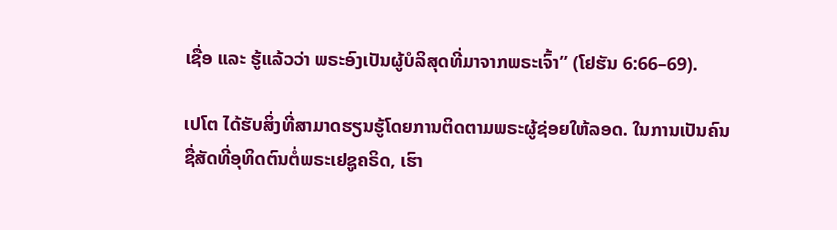ເຊື່ອ ແລະ ຮູ້ແລ້ວວ່າ ພຣະອົງເປັນຜູ້ບໍລິສຸດທີ່ມາຈາກພຣະເຈົ້າ” (ໂຢຮັນ 6:66–69).

ເປໂຕ ໄດ້ຮັບສິ່ງທີ່ສາມາດຮຽນຮູ້ໂດຍການຕິດຕາມພຣະຜູ້ຊ່ອຍໃຫ້ລອດ. ໃນການເປັນຄົນຊື່ສັດທີ່ອຸທິດຕົນຕໍ່ພຣະເຢຊູຄຣິດ, ເຮົາ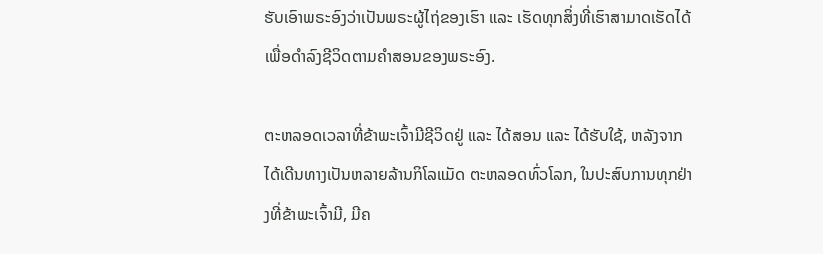ຮັບເອົາພຣະອົງວ່າເປັນພຣະຜູ້ໄຖ່ຂອງເຮົາ ແລະ ເຮັດທຸກສິ່ງທີ່ເຮົາສາມາດເຮັດໄດ້ເພື່ອດຳລົງຊີວິດຕາມຄຳສອນຂອງພຣະອົງ.

ຕະຫລອດເວລາທີ່ຂ້າພະເຈົ້າມີຊີວິດຢູ່ ແລະ ໄດ້ສອນ ແລະ ໄດ້ຮັບໃຊ້, ຫລັງຈາກໄດ້ເດີນທາງເປັນຫລາຍລ້ານກິໂລແມັດ ຕະຫລອດທົ່ວໂລກ, ໃນປະສົບການທຸກຢ່າງທີ່ຂ້າພະເຈົ້າມີ, ມີຄ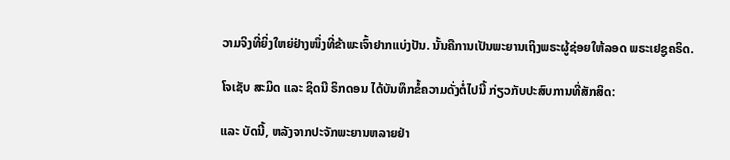ວາມຈິງທີ່ຍິ່ງໃຫຍ່ຢ່າງໜຶ່ງທີ່ຂ້າພະເຈົ້າຢາກແບ່ງປັນ. ນັ້ນຄືການເປັນພະຍານເຖິງພຣະຜູ້ຊ່ອຍໃຫ້ລອດ ພຣະເຢຊູຄຣິດ.

ໂຈເຊັບ ສະມິດ ແລະ ຊິດນີ ຣິກດອນ ໄດ້ບັນທຶກຂໍ້ຄວາມດັ່ງຕໍ່ໄປນີ້ ກ່ຽວກັບປະສົບການທີ່ສັກສິດ:

ແລະ ບັດນີ້, ຫລັງຈາກປະຈັກພະຍານຫລາຍຢ່າ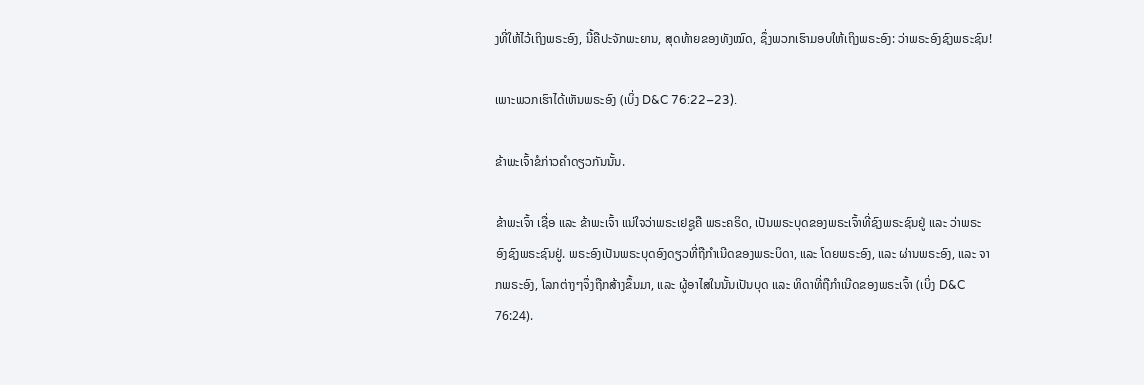ງທີ່ໃຫ້ໄວ້ເຖິງພຣະອົງ, ນີ້ຄືປະຈັກພະຍານ, ສຸດທ້າຍຂອງທັງໝົດ, ຊຶ່ງພວກເຮົາມອບໃຫ້ເຖິງພຣະອົງ: ວ່າພຣະອົງຊົງພຣະຊົນ!

ເພາະພວກເຮົາໄດ້ເຫັນພຣະອົງ (ເບິ່ງ D&C 76:22–23).

ຂ້າພະເຈົ້າຂໍກ່າວຄຳດຽວກັນນັ້ນ.

ຂ້າພະເຈົ້າ ເຊື່ອ ແລະ ຂ້າພະເຈົ້າ ແນ່ໃຈວ່າພຣະເຢຊູຄື ພຣະຄຣິດ, ເປັນພຣະບຸດຂອງພຣະເຈົ້າທີ່ຊົງພຣະຊົນຢູ່ ແລະ ວ່າພຣະອົງຊົງພຣະຊົນຢູ່. ພຣະອົງເປັນພຣະບຸດອົງດຽວທີ່ຖືກຳເນີດຂອງພຣະບິດາ, ແລະ ໂດຍພຣະອົງ, ແລະ ຜ່ານພຣະອົງ, ແລະ ຈາກພຣະອົງ, ໂລກຕ່າງໆຈຶ່ງຖືກສ້າງຂຶ້ນມາ, ແລະ ຜູ້ອາໄສໃນນັ້ນເປັນບຸດ ແລະ ທິດາທີ່ຖືກຳເນີດຂອງພຣະເຈົ້າ (ເບິ່ງ D&C 76:24).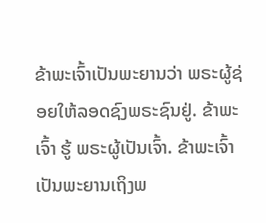ຂ້າພະເຈົ້າເປັນພະຍານວ່າ ພຣະຜູ້ຊ່ອຍໃຫ້ລອດຊົງພຣະຊົນຢູ່. ຂ້າພະເຈົ້າ ຮູ້ ພຣະຜູ້ເປັນເຈົ້າ. ຂ້າພະເຈົ້າເປັນພະຍານເຖິງພ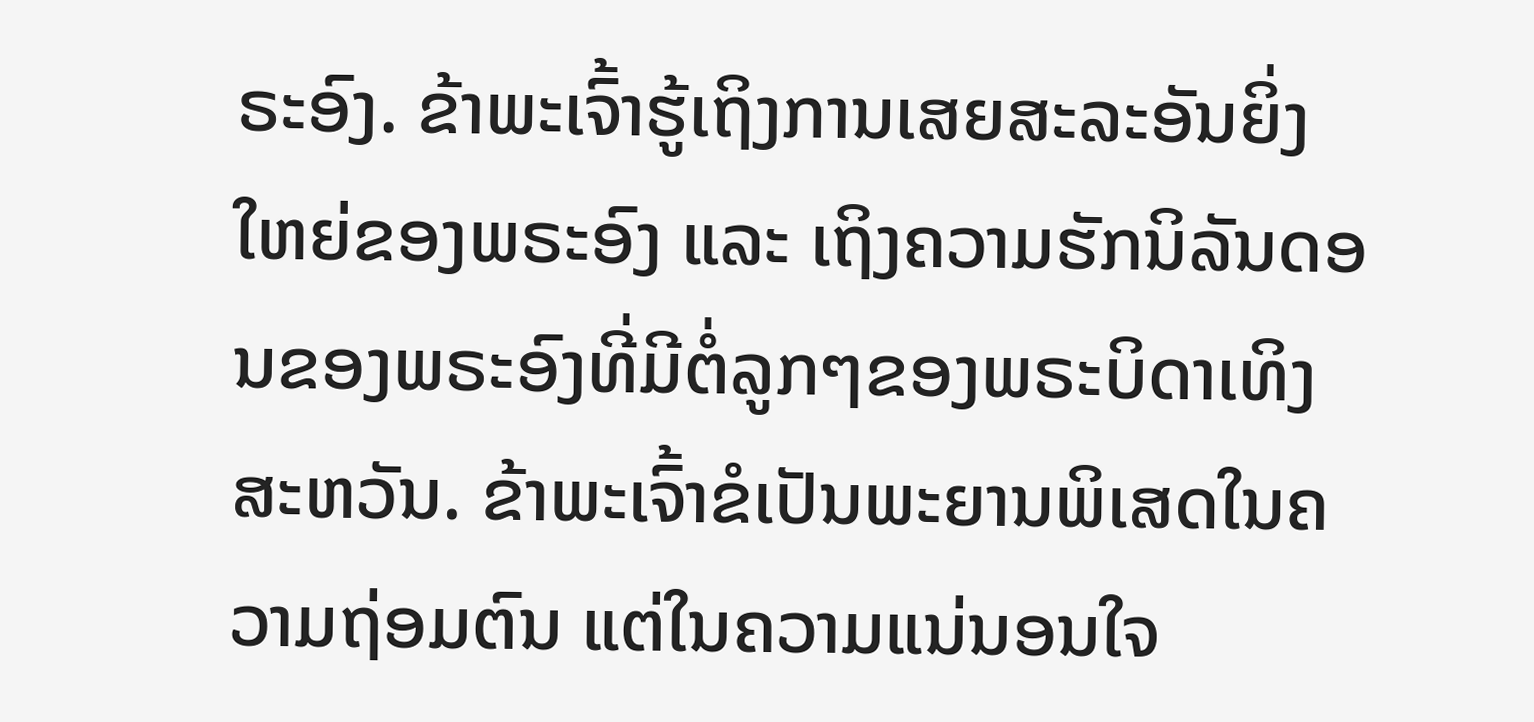ຣະອົງ. ຂ້າພະເຈົ້າຮູ້ເຖິງການເສຍສະລະອັນຍິ່ງໃຫຍ່ຂອງພຣະອົງ ແລະ ເຖິງຄວາມຮັກນິລັນດອນຂອງພຣະອົງທີ່ມີຕໍ່ລູກໆຂອງພຣະບິດາເທິງສະຫວັນ. ຂ້າພະເຈົ້າຂໍເປັນພະຍານພິເສດໃນຄວາມຖ່ອມຕົນ ແຕ່ໃນຄວາມແນ່ນອນໃຈ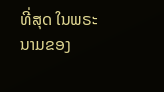ທີ່ສຸດ ໃນພຣະນາມຂອງ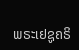ພຣະເຢຊູຄຣິ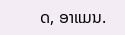ດ, ອາແມນ.